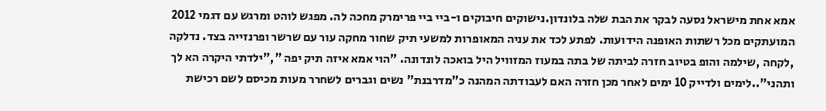אמא אחת מישראל נסעה לבקר את הבת שלה בלונדון.נישוקים חיבוקים ו-ביי ביי פרימרק מחכה לה. מפגש לוהט ומרגש עם דגמי 2012 המועתקים מכל רשתות האופנה הידועות. לפתע לכד את עניה המאופרות למשעי תיק שחור מחקה עור עם שרשר ופרנזייה בצד. נדלקה ,לקחה ,שילמה והופ בטיוב חזרה לביתה של בתה במעוז המזוויל היל בואכה לונדונה. ”הוי אמא איזה תיק יפה ”,"ילדתי היקרה הא לך ותהני"..לימים ולדייק 10 ימים לאחר מכן חזרה האם לעבודתה המהנה כ”מדרבנת" נשים וגברים לשחרר מעות מכיסם לשם רכישת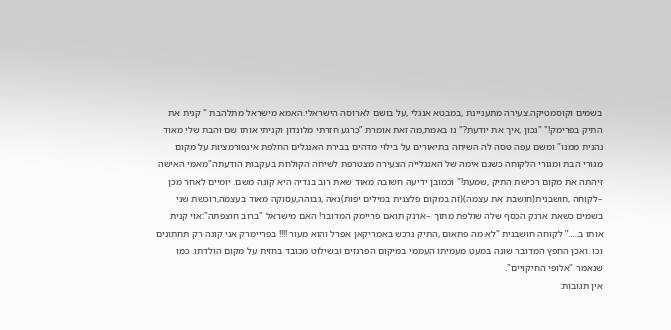בשמים וקוסמטיקה.צעירה מתעניינת ,במבטא אנגלי ,על בושם לארוסה הישראלי.האמא מישראל מתלהבת " קנית את התיק בפרימק!" "נכון ,איך את יודעת?" נו באמת,מה זאת אומרת ”כרגע חזרתי מלונדון וקניתי אותו שם והבת שלי מאוד נהנית ממנו" ומשם עפה טסה לה השיחה בתיאורים על בילוי מדהים בבירת האנגלים החלפת אינפורמציות על מקום מגורי הבת ומגורי הלקוחה כשגם אימה של האנגלייה הצעירה מצטרפת לשיחה הקולחת בעקבות הודעתה"מאמי האישה זיהתה את מקום רכישת התיק ,שמעת!" וכמובן ידיעה חשובה מאוד שאת רוב בגדיה היא קונה משם. יומיים לאחר מכן –לקוחה ,חושבנית(חושבת את עצמה)(זה במקום פלצנית במילים יפות)נאה ,גבוהה,עסוקה מאוד בעצמה,רוכשת שני בשמים כשאת ארנק הכסף שלה שולפת מתוך –ארנק תואם פריימק המדובר! האם מישראל "ברוב חוצפתה":אוי קנית אותו ב.....” לקוחה חושבנית "לא מה פתאום ,התיק נרכש באמריקאן אפרל והוא מעור !!!! בפריימרק אני קונה רק תחתונים וכו .ואכן החפץ המדובר שונה במעט מעמיתו העממי במיקום הפרנזים ובשילוט מכובד בחזית על מקום הולדתו. כמו שנאמר "אלופי החיקויים".
אין תגובות: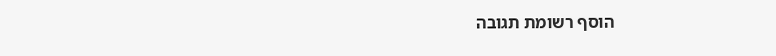הוסף רשומת תגובה